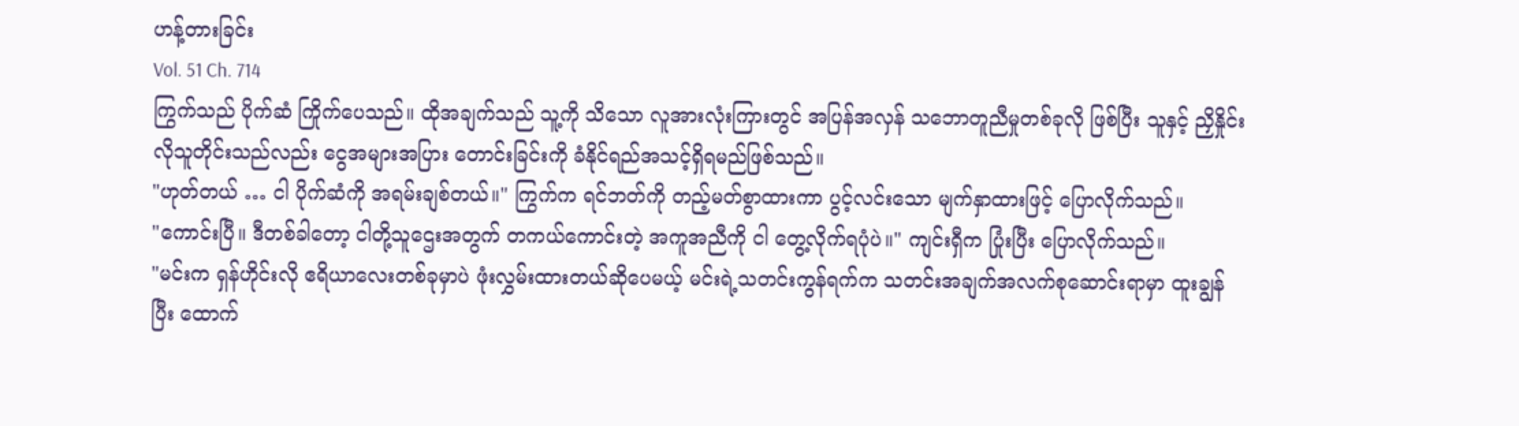ဟန့်တားခြင်း
Vol. 51 Ch. 714
ကြွက်သည် ပိုက်ဆံ ကြိုက်ပေသည်။ ထိုအချက်သည် သူ့ကို သိသော လူအားလုံးကြားတွင် အပြန်အလှန် သဘောတူညီမှုတစ်ခုလို ဖြစ်ပြီး သူနှင့် ညှိနှိုင်းလိုသူတိုင်းသည်လည်း ငွေအများအပြား တောင်းခြင်းကို ခံနိုင်ရည်အသင့်ရှိရမည်ဖြစ်သည်။
"ဟုတ်တယ် … ငါ ပိုက်ဆံကို အရမ်းချစ်တယ်။" ကြွက်က ရင်ဘတ်ကို တည့်မတ်စွာထားကာ ပွင့်လင်းသော မျက်နှာထားဖြင့် ပြောလိုက်သည်။
"ကောင်းပြီ။ ဒီတစ်ခါတော့ ငါတို့သူဌေးအတွက် တကယ်ကောင်းတဲ့ အကူအညီကို ငါ တွေ့လိုက်ရပုံပဲ။" ကျင်းရှီက ပြုံးပြီး ပြောလိုက်သည်။
"မင်းက ရှန်ဟိုင်းလို ဧရိယာလေးတစ်ခုမှာပဲ ဖုံးလွှမ်းထားတယ်ဆိုပေမယ့် မင်းရဲ့သတင်းကွန်ရက်က သတင်းအချက်အလက်စုဆောင်းရာမှာ ထူးချွန်ပြီး ထောက်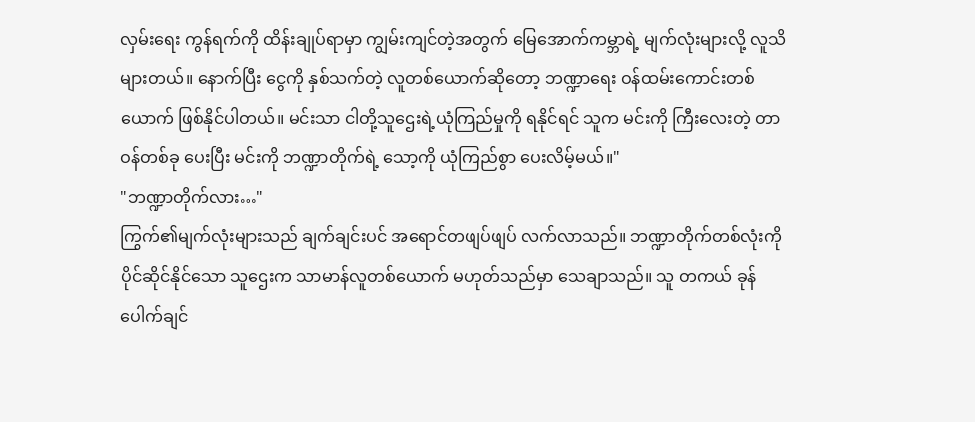လှမ်းရေး ကွန်ရက်ကို ထိန်းချုပ်ရာမှာ ကျွမ်းကျင်တဲ့အတွက် မြေအောက်ကမ္ဘာရဲ့ မျက်လုံးများလို့ လူသိများတယ်။ နောက်ပြီး ငွေကို နှစ်သက်တဲ့ လူတစ်ယောက်ဆိုတော့ ဘဏ္ဍာရေး ဝန်ထမ်းကောင်းတစ်ယောက် ဖြစ်နိုင်ပါတယ်။ မင်းသာ ငါတို့သူဌေးရဲ့ယုံကြည်မှုကို ရနိုင်ရင် သူက မင်းကို ကြီးလေးတဲ့ တာဝန်တစ်ခု ပေးပြီး မင်းကို ဘဏ္ဍာတိုက်ရဲ့ သော့ကို ယုံကြည်စွာ ပေးလိမ့်မယ်။"
"ဘဏ္ဍာတိုက်လား…"
ကြွက်၏မျက်လုံးများသည် ချက်ချင်းပင် အရောင်တဖျပ်ဖျပ် လက်လာသည်။ ဘဏ္ဍာတိုက်တစ်လုံးကို ပိုင်ဆိုင်နိုင်သော သူဌေးက သာမာန်လူတစ်ယောက် မဟုတ်သည်မှာ သေချာသည်။ သူ တကယ် ခုန်ပေါက်ချင်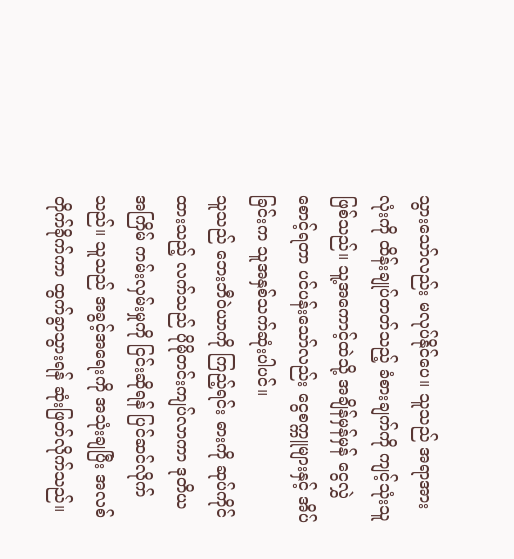သွားသော်လည်း မလုပ်နိုင်ပေ။ သူသည် အရာအားလုံးကို ထိန်းချုပ်တတ်သည့် ခံစားချက်ကို ကျင့်သုံးသူဖြစ်သည်။ သူ့အကောင့်ထဲသို့ အချိန်မှန်မှန် ငွေလွှဲစောင့်ရတာ ပင်ပန်းသော်လည်း ငွေစက္ကူများနှင့် အိပ်ခြင်းက သူအနှစ်သက်ဆုံးပါပင်။
သူသည် ဘေးဘီဝဲယာကို ကြည့်ရင်း ဓားကို ဆုပ်ကိုင်ထားသည့် လက်သည် ပိုမိုတင်းကျပ်လာကာ ဒုတိယအကြိမ် ကမ်းလှမ်းမှုကို ငြင်းဆိုရန် ပြင်ဆင်လိုက်သည်။ သူသည် အခွင့်အရေးကို အသုံးချပြီး အလစ်တိုက်ခိုက်ကာ ထွက်ခွာသွားရန် ဆုံးဖြတ်လိုက်သည်။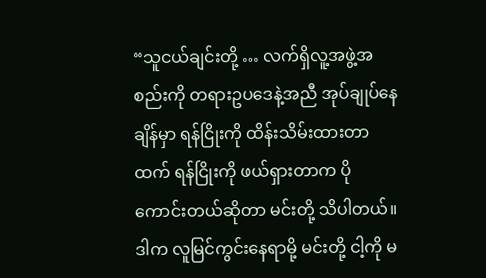“သူငယ်ချင်းတို့ … လက်ရှိလူ့အဖွဲ့အစည်းကို တရားဥပဒေနဲ့အညီ အုပ်ချုပ်နေချိန်မှာ ရန်ငြိုးကို ထိန်းသိမ်းထားတာထက် ရန်ငြိုးကို ဖယ်ရှားတာက ပိုကောင်းတယ်ဆိုတာ မင်းတို့ သိပါတယ်။ ဒါက လူမြင်ကွင်းနေရာမို့ မင်းတို့ ငါ့ကို မ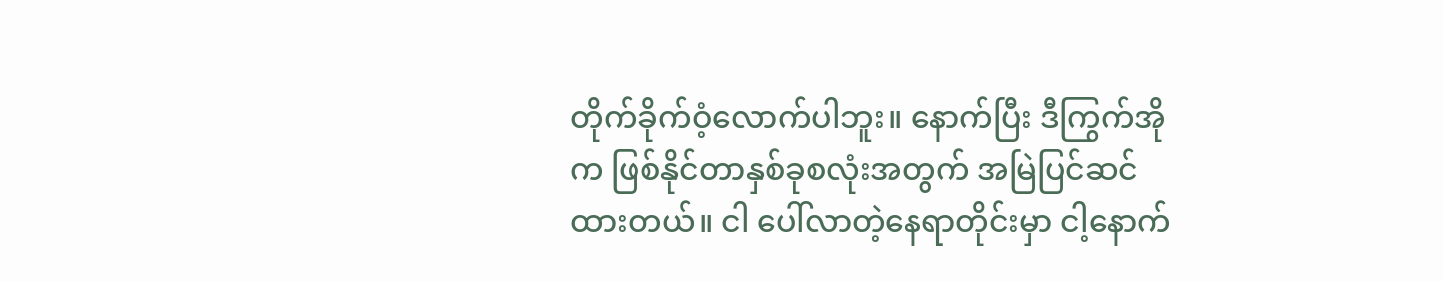တိုက်ခိုက်ဝံ့လောက်ပါဘူး။ နောက်ပြီး ဒီကြွက်အိုက ဖြစ်နိုင်တာနှစ်ခုစလုံးအတွက် အမြဲပြင်ဆင်ထားတယ်။ ငါ ပေါ်လာတဲ့နေရာတိုင်းမှာ ငါ့နောက်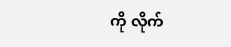ကို လိုက်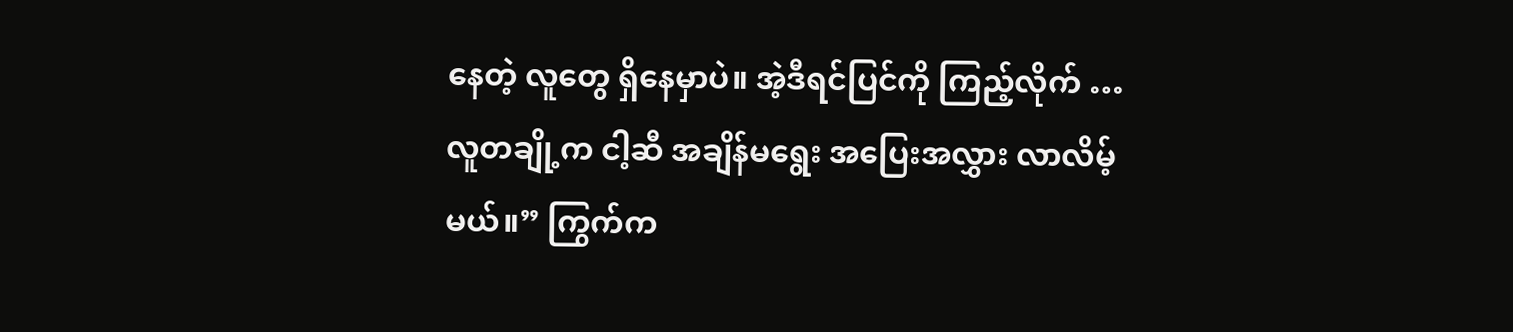နေတဲ့ လူတွေ ရှိနေမှာပဲ။ အဲ့ဒီရင်ပြင်ကို ကြည့်လိုက် … လူတချို့က ငါ့ဆီ အချိန်မရွေး အပြေးအလွှား လာလိမ့်မယ်။” ကြွက်က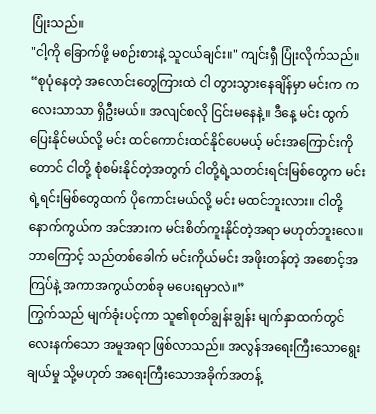ပြုံးသည်။
"ငါ့ကို ခြောက်ဖို့ မစဉ်းစားနဲ့ သူငယ်ချင်း။" ကျင်းရှီ ပြုံးလိုက်သည်။
“စုပုံနေတဲ့ အလောင်းတွေကြားထဲ ငါ တွားသွားနေချိန်မှာ မင်းက ကလေးသာသာ ရှိဦးမယ်။ အလျင်စလို ငြင်းမနေနဲ့။ ဒီနေ့ မင်း ထွက်ပြေးနိုင်မယ်လို့ မင်း ထင်ကောင်းထင်နိုင်ပေမယ့် မင်းအကြောင်းကိုတောင် ငါတို့ စုံစမ်းနိုင်တဲ့အတွက် ငါတို့ရဲ့သတင်းရင်းမြစ်တွေက မင်းရဲ့ရင်းမြစ်တွေထက် ပိုကောင်းမယ်လို့ မင်း မထင်ဘူးလား။ ငါတို့နောက်ကွယ်က အင်အားက မင်းစိတ်ကူးနိုင်တဲ့အရာ မဟုတ်ဘူးလေ။ ဘာကြောင့် သည်တစ်ခေါက် မင်းကိုယ်မင်း အဖိုးတန်တဲ့ အစောင့်အကြပ်နဲ့ အကာအကွယ်တစ်ခု မပေးရမှာလဲ။”
ကြွက်သည် မျက်ခုံးပင့်ကာ သူ၏စုတ်ချွန်းချွန်း မျက်နှာထက်တွင် လေးနက်သော အမူအရာ ဖြစ်လာသည်။ အလွန်အရေးကြီးသောရွေးချယ်မှု သို့မဟုတ် အရေးကြီးသောအခိုက်အတန့်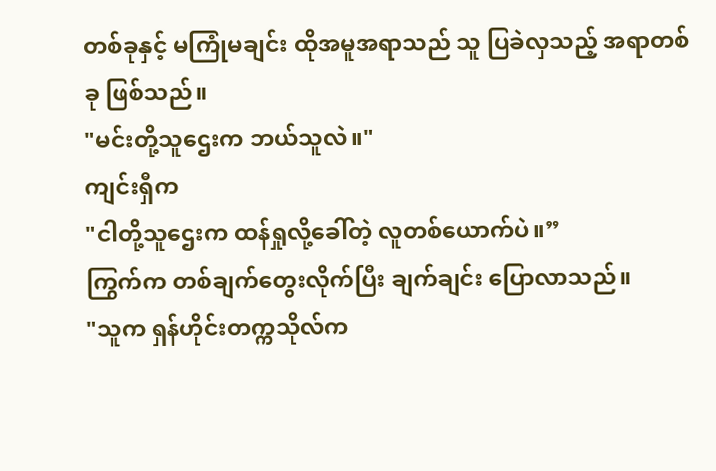တစ်ခုနှင့် မကြုံမချင်း ထိုအမူအရာသည် သူ ပြခဲလှသည့် အရာတစ်ခု ဖြစ်သည်။
"မင်းတို့သူဌေးက ဘယ်သူလဲ။"
ကျင်းရှီက
"ငါတို့သူဌေးက ထန်ရှုလို့ခေါ်တဲ့ လူတစ်ယောက်ပဲ။”
ကြွက်က တစ်ချက်တွေးလိုက်ပြီး ချက်ချင်း ပြောလာသည်။
"သူက ရှန်ဟိုင်းတက္ကသိုလ်က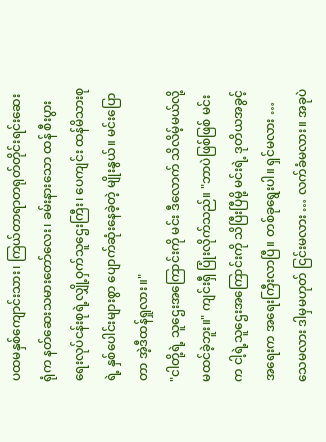ပထမနှစ်ကျောင်းသား၊ ကြယ်တာရာတရုတ်တိုင်းရင်းဆေးရုံက နတ်ဆေးသမားတော်လေး၊ ခမ်းနားသော ထန် စီးပွားရေးလုပ်ငန်းစုရဲ့လျှို့ဝှက်သူဌေးကြီး၊ ပေကျင်း ထန်မိသားစုရဲ့ နှစ်ပေါင်းများစွာ ပျောက်ဆုံးနေခဲ့တဲ့ မျိုးနွယ်။ မင်းပြောတာ အဲ့ဒီထန်ရှုလား။"
"ငါတို့ရဲ့ သူဌေးအကြောင်းကို မင်း ဒီလောက် သိလိမ့်မယ်လို့ မထင်ခဲ့ဘူး။" ကျင်းရှီ ပြုံးလိုက်သည်။ "ဘာပဲဖြစ်ဖြစ် မင်းက ငါ့ရဲ့သူဌေးအကြောင်းကို သိပြီးပြီမို့ မင်းရဲ့ ဒုတိယအခွင့်အရေးက အရေးကြီးလာပြီ။ တစ်ခုရွေးပါ။ ရှင်မလား … သေမလား ဒါမှမဟုတ် ငြင်းမလား … လက်ခံမလား။ အခုပဲ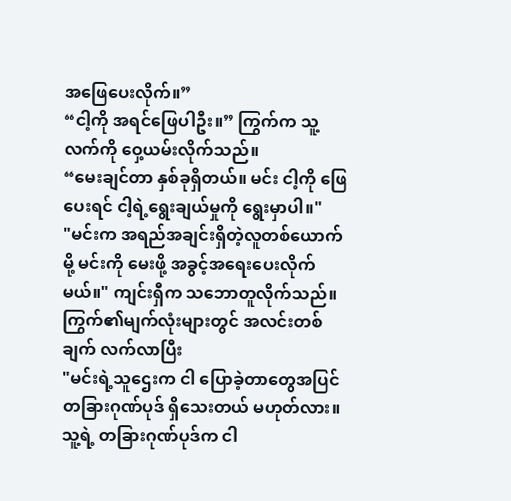အဖြေပေးလိုက်။”
“ငါ့ကို အရင်ဖြေပါဦး။” ကြွက်က သူ့လက်ကို ဝှေ့ယမ်းလိုက်သည်။
“မေးချင်တာ နှစ်ခုရှိတယ်။ မင်း ငါ့ကို ဖြေပေးရင် ငါ့ရဲ့ရွေးချယ်မှုကို ရွေးမှာပါ။"
"မင်းက အရည်အချင်းရှိတဲ့လူတစ်ယောက်မို့ မင်းကို မေးဖို့ အခွင့်အရေးပေးလိုက်မယ်။" ကျင်းရှီက သဘောတူလိုက်သည်။
ကြွက်၏မျက်လုံးများတွင် အလင်းတစ်ချက် လက်လာပြီး
"မင်းရဲ့သူဌေးက ငါ ပြောခဲ့တာတွေအပြင် တခြားဂုဏ်ပုဒ် ရှိသေးတယ် မဟုတ်လား။ သူ့ရဲ့ တခြားဂုဏ်ပုဒ်က ငါ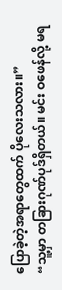ပြောခဲ့တဲ့အရာတွေထက် ပိုလေးသလား။”
“သူ့မှာ တခြားဂုဏ်ပုဒ်ရှိတယ်။ မင်း ဝဖေန်လို့ မရ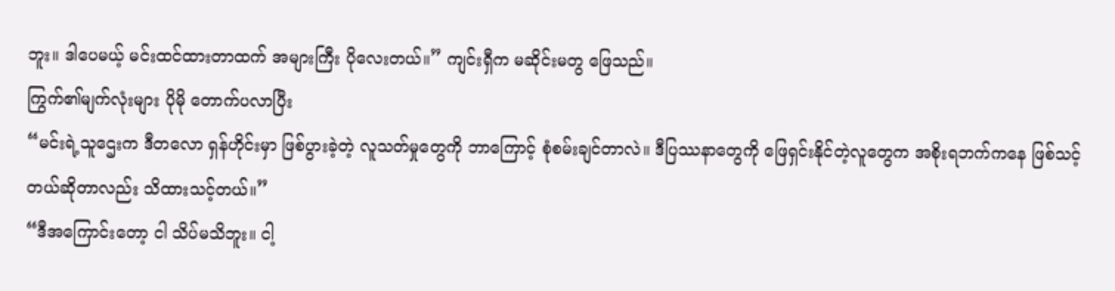ဘူး။ ဒါပေမယ့် မင်းထင်ထားတာထက် အများကြီး ပိုလေးတယ်။” ကျင်းရှီက မဆိုင်းမတွ ဖြေသည်။
ကြွက်၏မျက်လုံးများ ပိုမို တောက်ပလာပြီး
“မင်းရဲ့သူဌေးက ဒီတလော ရှန်ဟိုင်းမှာ ဖြစ်ပွားခဲ့တဲ့ လူသတ်မှုတွေကို ဘာကြောင့် စုံစမ်းချင်တာလဲ။ ဒီပြဿနာတွေကို ဖြေရှင်းနိုင်တဲ့လူတွေက အစိုးရဘက်ကနေ ဖြစ်သင့်တယ်ဆိုတာလည်း သိထားသင့်တယ်။”
“ဒီအကြောင်းတော့ ငါ သိပ်မသိဘူး။ ငါ့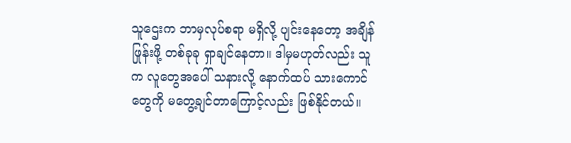သူဌေးက ဘာမှလုပ်စရာ မရှိလို့ ပျင်းနေတော့ အချိန်ဖြုန်းဖို့ တစ်ခုခု ရှာချင်နေတာ။ ဒါမှမဟုတ်လည်း သူက လူတွေအပေါ် သနားလို့ နောက်ထပ် သားကောင်တွေကို မတွေ့ချင်တာကြောင့်လည်း ဖြစ်နိုင်တယ်။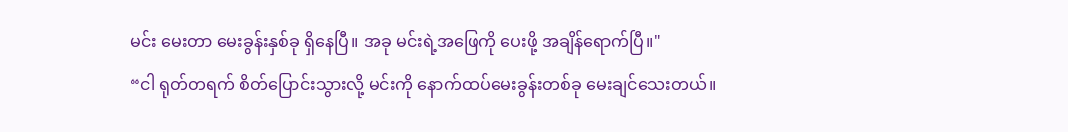မင်း မေးတာ မေးခွန်းနှစ်ခု ရှိနေပြီ။ အခု မင်းရဲ့အဖြေကို ပေးဖို့ အချိန်ရောက်ပြီ။"
“ငါ ရုတ်တရက် စိတ်ပြောင်းသွားလို့ မင်းကို နောက်ထပ်မေးခွန်းတစ်ခု မေးချင်သေးတယ်။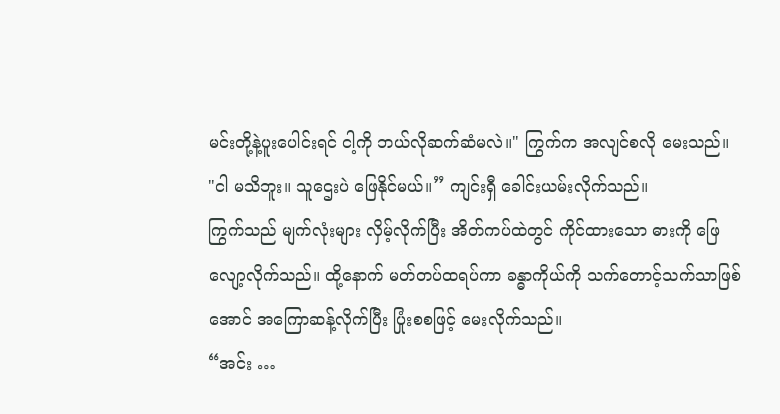မင်းတို့နဲ့ပူးပေါင်းရင် ငါ့ကို ဘယ်လိုဆက်ဆံမလဲ။" ကြွက်က အလျင်စလို မေးသည်။
"ငါ မသိဘူး။ သူဌေးပဲ ဖြေနိုင်မယ်။” ကျင်းရှီ ခေါင်းယမ်းလိုက်သည်။
ကြွက်သည် မျက်လုံးများ လှိမ့်လိုက်ပြီး အိတ်ကပ်ထဲတွင် ကိုင်ထားသော ဓားကို ဖြေလျော့လိုက်သည်။ ထို့နောက် မတ်တပ်ထရပ်ကာ ခန္ဓာကိုယ်ကို သက်တောင့်သက်သာဖြစ်အောင် အကြောဆန့်လိုက်ပြီး ပြုံးစစဖြင့် မေးလိုက်သည်။
“အင်း …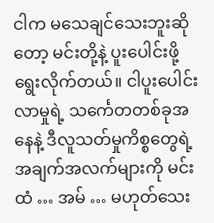ငါက မသေချင်သေးဘူးဆိုတော့ မင်းတို့နဲ့ ပူးပေါင်းဖို့ ရွေးလိုက်တယ်။ ငါပူးပေါင်းလာမှုရဲ့ သင်္ကေတတစ်ခုအနေနဲ့ ဒီလူသတ်မှုကိစ္စတွေရဲ့ အချက်အလက်များကို မင်းထံ … အမ် … မဟုတ်သေး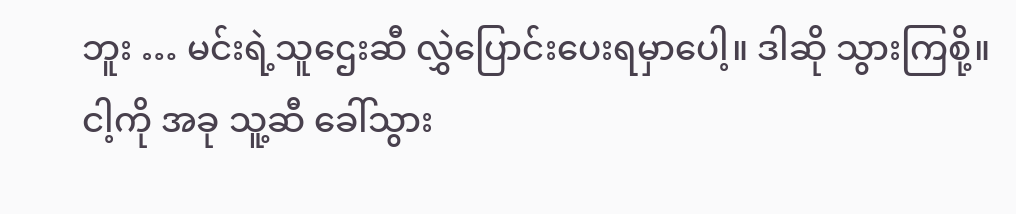ဘူး … မင်းရဲ့သူဌေးဆီ လွှဲပြောင်းပေးရမှာပေါ့။ ဒါဆို သွားကြစို့။ ငါ့ကို အခု သူ့ဆီ ခေါ်သွား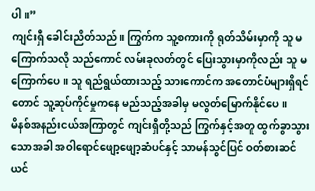ပါ။”
ကျင်းရှီ ခေါင်းညိတ်သည်။ ကြွက်က သူ့စကားကို ရုတ်သိမ်းမှာကို သူ မကြောက်သလို သည်ကောင် လမ်းခုလတ်တွင် ပြေးသွားမှာကိုလည်း သူ မကြောက်ပေ။ သူ ရည်ရွယ်ထားသည့် သားကောင်က အတောင်ပံများရှိရင်တောင် သူ့ဆုပ်ကိုင်မှုကနေ မည်သည့်အခါမှ မလွတ်မြောက်နိုင်ပေ။
မိနစ်အနည်းငယ်အကြာတွင် ကျင်းရှီတို့သည် ကြွက်နှင့်အတူ ထွက်ခွာသွားသောအခါ အဝါရောင်ဖျော့ဖျော့ဆံပင်နှင့် သာမန်သွင်ပြင် ဝတ်စားဆင်ယင်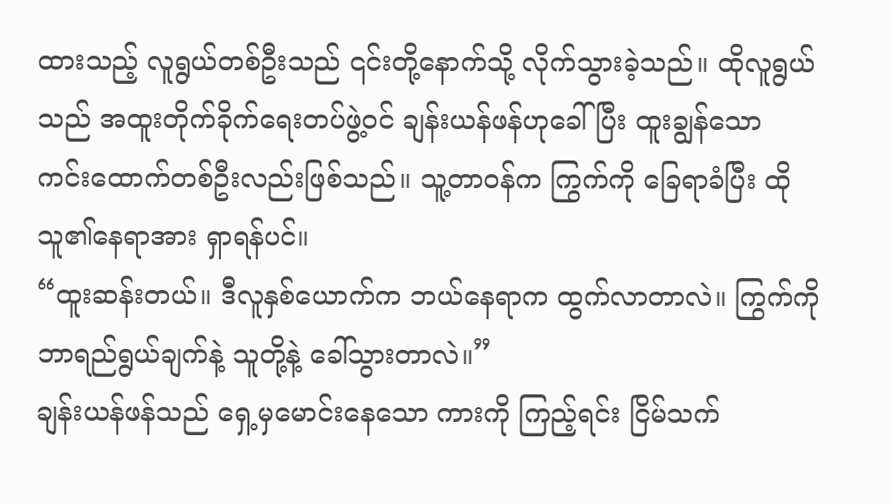ထားသည့် လူရွယ်တစ်ဦးသည် ၎င်းတို့နောက်သို့ လိုက်သွားခဲ့သည်။ ထိုလူရွယ်သည် အထူးတိုက်ခိုက်ရေးတပ်ဖွဲ့ဝင် ချန်းယန်ဖန်ဟုခေါ်ပြီး ထူးချွန်သော ကင်းထောက်တစ်ဦးလည်းဖြစ်သည်။ သူ့တာဝန်က ကြွက်ကို ခြေရာခံပြီး ထိုသူ၏နေရာအား ရှာရန်ပင်။
“ထူးဆန်းတယ်။ ဒီလူနှစ်ယောက်က ဘယ်နေရာက ထွက်လာတာလဲ။ ကြွက်ကို ဘာရည်ရွယ်ချက်နဲ့ သူတို့နဲ့ ခေါ်သွားတာလဲ။”
ချန်းယန်ဖန်သည် ရှေ့မှမောင်းနေသော ကားကို ကြည့်ရင်း ငြိမ်သက်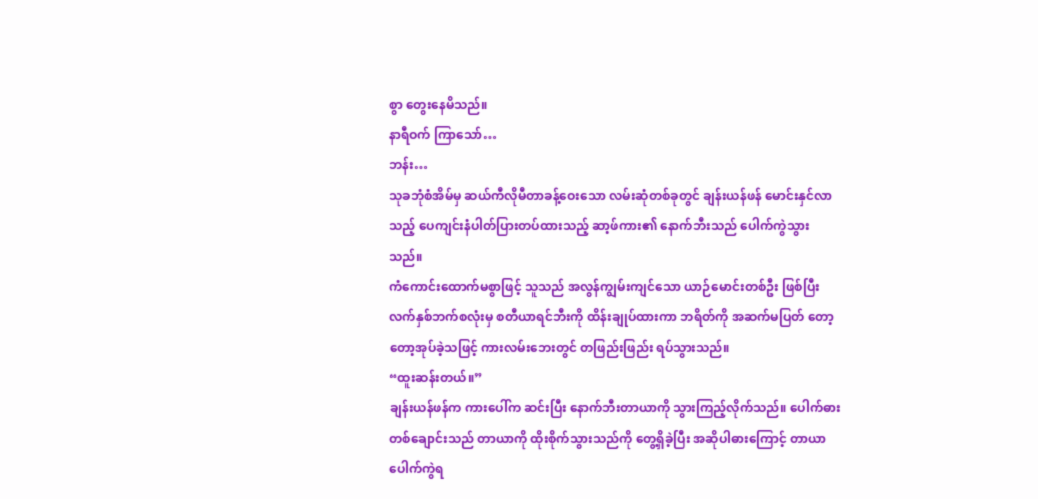စွာ တွေးနေမိသည်။
နာရီဝက် ကြာသော်…
ဘန်း…
သုခဘုံစံအိမ်မှ ဆယ်ကီလိုမီတာခန့်ဝေးသော လမ်းဆုံတစ်ခုတွင် ချန်းယန်ဖန် မောင်းနှင်လာသည့် ပေကျင်းနံပါတ်ပြားတပ်ထားသည့် ဆာ့ဖ်ကား၏ နောက်ဘီးသည် ပေါက်ကွဲသွားသည်။
ကံကောင်းထောက်မစွာဖြင့် သူသည် အလွန်ကျွမ်းကျင်သော ယာဉ်မောင်းတစ်ဦး ဖြစ်ပြီး လက်နှစ်ဘက်စလုံးမှ စတီယာရင်ဘီးကို ထိန်းချုပ်ထားကာ ဘရိတ်ကို အဆက်မပြတ် တော့တော့အုပ်ခဲ့သဖြင့် ကားလမ်းဘေးတွင် တဖြည်းဖြည်း ရပ်သွားသည်။
“ထူးဆန်းတယ်။”
ချန်းယန်ဖန်က ကားပေါ်က ဆင်းပြီး နောက်ဘီးတာယာကို သွားကြည့်လိုက်သည်။ ပေါက်ဓားတစ်ချောင်းသည် တာယာကို ထိုးစိုက်သွားသည်ကို တွေ့ရှိခဲ့ပြီး အဆိုပါဓားကြောင့် တာယာပေါက်ကွဲရ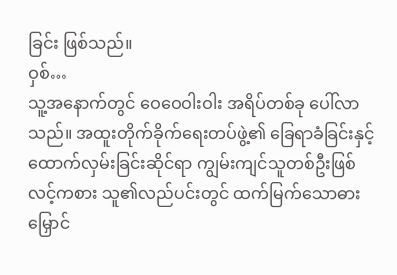ခြင်း ဖြစ်သည်။
ဝှစ်…
သူ့အနောက်တွင် ဝေဝေဝါးဝါး အရိပ်တစ်ခု ပေါ်လာသည်။ အထူးတိုက်ခိုက်ရေးတပ်ဖွဲ့၏ ခြေရာခံခြင်းနှင့် ထောက်လှမ်းခြင်းဆိုင်ရာ ကျွမ်းကျင်သူတစ်ဦးဖြစ်လင့်ကစား သူ၏လည်ပင်းတွင် ထက်မြက်သောဓားမြှောင်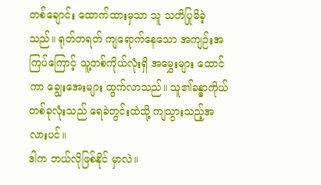တစ်ချောင်း ထောက်ထားမှသာ သူ သတိပြုမိခဲ့သည်။ ရုတ်တရတ် ကျရောက်နေသော အကျဉ်းအကြပ်ကြောင့် သူ့တစ်ကိုယ်လုံးရှိ အမွှေးများ ထောင်ကာ ချွေးအေးများ ထွက်လာသည်။ သူ၏ခန္ဓာကိုယ်တစ်ခုလုံးသည် ရေခဲတွင်းထဲသို့ ကျသွားသည့်အလားပင်။
ဒါက ဘယ်လိုဖြစ်နိုင် မှာလဲ။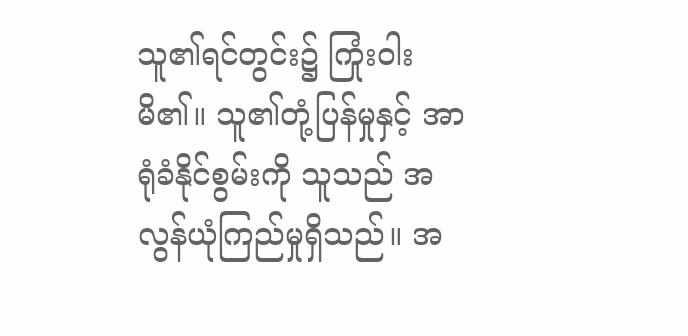သူ၏ရင်တွင်း၌ ကြုံးဝါးမိ၏။ သူ၏တုံ့ပြန်မှုနှင့် အာရုံခံနိုင်စွမ်းကို သူသည် အလွန်ယုံကြည်မှုရှိသည်။ အ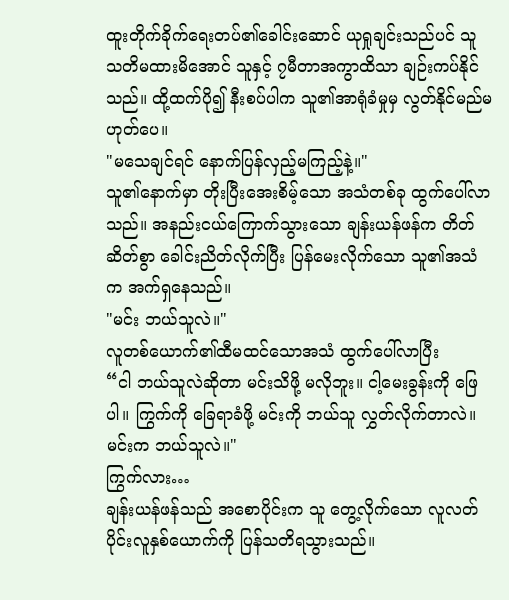ထူးတိုက်ခိုက်ရေးတပ်၏ခေါင်းဆောင် ယုရှုချင်းသည်ပင် သူ သတိမထားမိအောင် သူနှင့် ၇မီတာအကွာထိသာ ချဉ်းကပ်နိုင်သည်။ ထို့ထက်ပို၍ နီးစပ်ပါက သူ၏အာရုံခံမှုမှ လွတ်နိုင်မည်မဟုတ်ပေ။
"မသေချင်ရင် နောက်ပြန်လှည့်မကြည့်နဲ့။"
သူ၏နောက်မှာ တိုးပြီးအေးစိမ့်သော အသံတစ်ခု ထွက်ပေါ်လာသည်။ အနည်းငယ်ကြောက်သွားသော ချန်းယန်ဖန်က တိတ်ဆိတ်စွာ ခေါင်းညိတ်လိုက်ပြီး ပြန်မေးလိုက်သော သူ၏အသံက အက်ရှနေသည်။
"မင်း ဘယ်သူလဲ။"
လူတစ်ယောက်၏ထီမထင်သောအသံ ထွက်ပေါ်လာပြီး
“ငါ ဘယ်သူလဲဆိုတာ မင်းသိဖို့ မလိုဘူး။ ငါ့မေးခွန်းကို ဖြေပါ။ ကြွက်ကို ခြေရာခံဖို့ မင်းကို ဘယ်သူ လွှတ်လိုက်တာလဲ။ မင်းက ဘယ်သူလဲ။"
ကြွက်လား…
ချန်းယန်ဖန်သည် အစောပိုင်းက သူ တွေ့လိုက်သော လူလတ်ပိုင်းလူနှစ်ယောက်ကို ပြန်သတိရသွားသည်။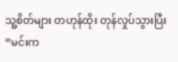သူ့စိတ်များ တဟုန်ထိုး တုန်လှုပ်သွားပြီး
“မင်းက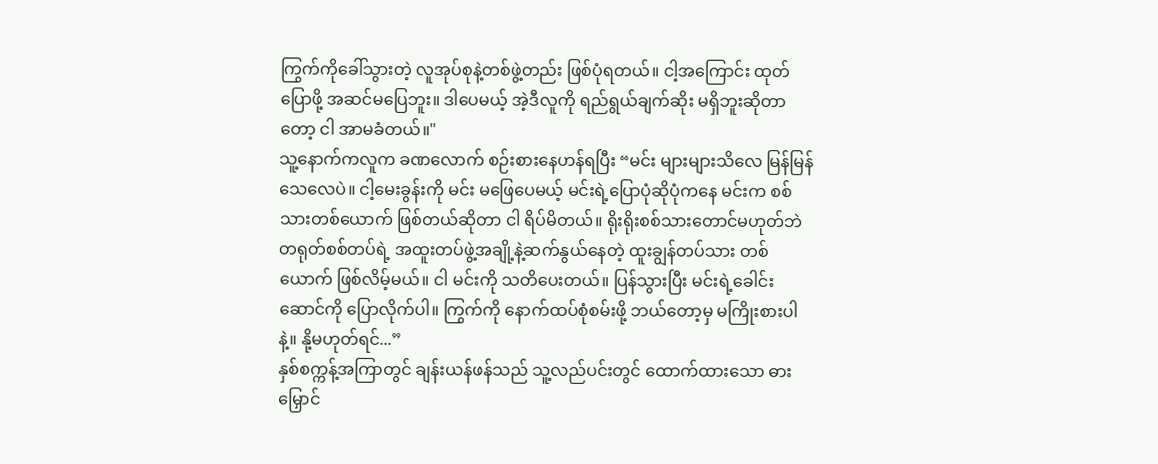ကြွက်ကိုခေါ်သွားတဲ့ လူအုပ်စုနဲ့တစ်ဖွဲ့တည်း ဖြစ်ပုံရတယ်။ ငါ့အကြောင်း ထုတ်ပြောဖို့ အဆင်မပြေဘူး။ ဒါပေမယ့် အဲ့ဒီလူကို ရည်ရွယ်ချက်ဆိုး မရှိဘူးဆိုတာတော့ ငါ အာမခံတယ်။"
သူ့နောက်ကလူက ခဏလောက် စဉ်းစားနေဟန်ရပြီး “မင်း များများသိလေ မြန်မြန်သေလေပဲ။ ငါ့မေးခွန်းကို မင်း မဖြေပေမယ့် မင်းရဲ့ပြောပုံဆိုပုံကနေ မင်းက စစ်သားတစ်ယောက် ဖြစ်တယ်ဆိုတာ ငါ ရိပ်မိတယ်။ ရိုးရိုးစစ်သားတောင်မဟုတ်ဘဲ တရုတ်စစ်တပ်ရဲ့ အထူးတပ်ဖွဲ့အချို့နဲ့ဆက်နွယ်နေတဲ့ ထူးချွန်တပ်သား တစ်ယောက် ဖြစ်လိမ့်မယ်။ ငါ မင်းကို သတိပေးတယ်။ ပြန်သွားပြီး မင်းရဲ့ခေါင်းဆောင်ကို ပြောလိုက်ပါ။ ကြွက်ကို နောက်ထပ်စုံစမ်းဖို့ ဘယ်တော့မှ မကြိုးစားပါနဲ့။ နို့မဟုတ်ရင်...”
နှစ်စက္ကန့်အကြာတွင် ချန်းယန်ဖန်သည် သူ့လည်ပင်းတွင် ထောက်ထားသော ဓားမြှောင်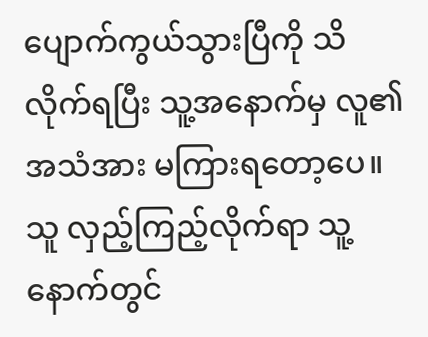ပျောက်ကွယ်သွားပြီကို သိလိုက်ရပြီး သူ့အနောက်မှ လူ၏အသံအား မကြားရတော့ပေ။ သူ လှည့်ကြည့်လိုက်ရာ သူ့နောက်တွင်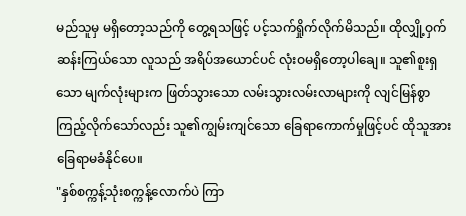မည်သူမှ မရှိတော့သည်ကို တွေ့ရသဖြင့် ပင့်သက်ရှိုက်လိုက်မိသည်။ ထိုလျှို့ဝှက်ဆန်းကြယ်သော လူသည် အရိပ်အယောင်ပင် လုံးဝမရှိတော့ပါချေ။ သူ၏စူးရှသော မျက်လုံးများက ဖြတ်သွားသော လမ်းသွားလမ်းလာများကို လျင်မြန်စွာ ကြည့်လိုက်သော်လည်း သူ၏ကျွမ်းကျင်သော ခြေရာကောက်မှုဖြင့်ပင် ထိုသူအား ခြေရာမခံနိုင်ပေ။
"နှစ်စက္ကန့်သုံးစက္ကန့်လောက်ပဲ ကြာ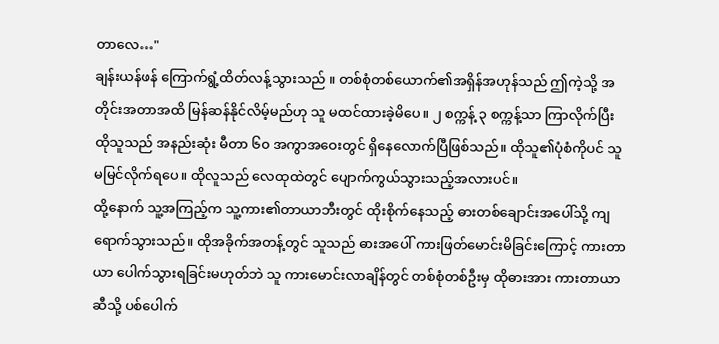တာလေ…"
ချန်းယန်ဖန် ကြောက်ရွံ့ထိတ်လန့်သွားသည် ။ တစ်စုံတစ်ယောက်၏အရှိန်အဟုန်သည် ဤကဲ့သို့ အတိုင်းအတာအထိ မြန်ဆန်နိုင်လိမ့်မည်ဟု သူ မထင်ထားခဲ့မိပေ။ ၂ စက္ကန့် ၃ စက္ကန့်သာ ကြာလိုက်ပြီး ထိုသူသည် အနည်းဆုံး မီတာ ၆၀ အကွာအဝေးတွင် ရှိနေလောက်ပြီဖြစ်သည်။ ထိုသူ၏ပုံစံကိုပင် သူ မမြင်လိုက်ရပေ။ ထိုလူသည် လေထုထဲတွင် ပျောက်ကွယ်သွားသည့်အလားပင်။
ထို့နောက် သူ့အကြည့်က သူ့ကား၏တာယာဘီးတွင် ထိုးစိုက်နေသည့် ဓားတစ်ချောင်းအပေါ်သို့ ကျရောက်သွားသည်။ ထိုအခိုက်အတန့်တွင် သူသည် ဓားအပေါ် ကားဖြတ်မောင်းမိခြင်းကြောင့် ကားတာယာ ပေါက်သွားရခြင်းမဟုတ်ဘဲ သူ ကားမောင်းလာချိန်တွင် တစ်စုံတစ်ဦးမှ ထိုဓားအား ကားတာယာဆီသို့ ပစ်ပေါက်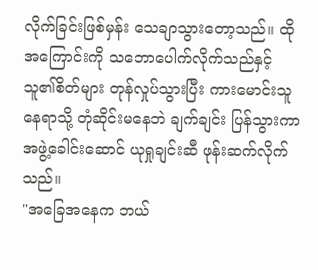လိုက်ခြင်းဖြစ်မှန်း သေချာသွားတော့သည်။ ထိုအကြောင်းကို သဘောပေါက်လိုက်သည်နှင့် သူ၏စိတ်များ တုန်လှုပ်သွားပြီး ကားမောင်းသူနေရာသို့ တုံဆိုင်းမနေဘဲ ချက်ချင်း ပြန်သွားကာ အဖွဲ့ခေါင်းဆောင် ယုရှုချင်းဆီ ဖုန်းဆက်လိုက်သည်။
"အခြေအနေက ဘယ်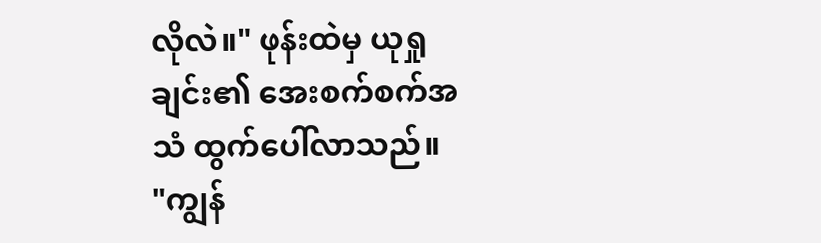လိုလဲ။" ဖုန်းထဲမှ ယုရှုချင်း၏ အေးစက်စက်အသံ ထွက်ပေါ်လာသည်။
"ကျွန်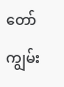တော် ကျွမ်း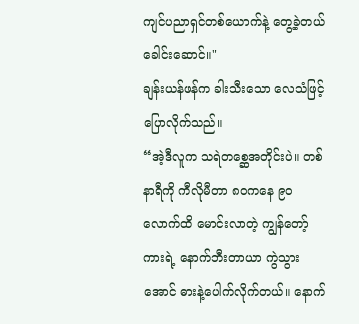ကျင်ပညာရှင်တစ်ယောက်နဲ့ တွေ့ခဲ့တယ် ခေါင်းဆောင်။"
ချန်းယန်ဖန်က ခါးသီးသော လေသံဖြင့် ပြောလိုက်သည်။
“အဲ့ဒီလူက သရဲတစ္ဆေအတိုင်းပဲ။ တစ်နာရီကို ကီလိုမီတာ ၈၀ကနေ ၉၀လောက်ထိ မောင်းလာတဲ့ ကျွန်တော့်ကားရဲ့ နောက်ဘီးတာယာ ကွဲသွားအောင် ဓားနဲ့ပေါက်လိုက်တယ်။ နောက်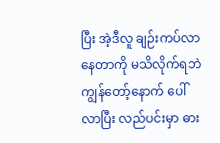ပြီး အဲ့ဒီလူ ချဉ်းကပ်လာနေတာကို မသိလိုက်ရဘဲ ကျွန်တော့်နောက် ပေါ်လာပြီး လည်ပင်းမှာ ဓား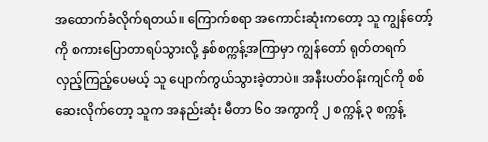အထောက်ခံလိုက်ရတယ်။ ကြောက်စရာ အကောင်းဆုံးကတော့ သူ ကျွန်တော့်ကို စကားပြောတာရပ်သွားလို့ နှစ်စက္ကန့်အကြာမှာ ကျွန်တော် ရုတ်တရက် လှည့်ကြည့်ပေမယ့် သူ ပျောက်ကွယ်သွားခဲ့တာပဲ။ အနီးပတ်ဝန်းကျင်ကို စစ်ဆေးလိုက်တော့ သူက အနည်းဆုံး မီတာ ၆၀ အကွာကို ၂ စက္ကန့် ၃ စက္ကန့်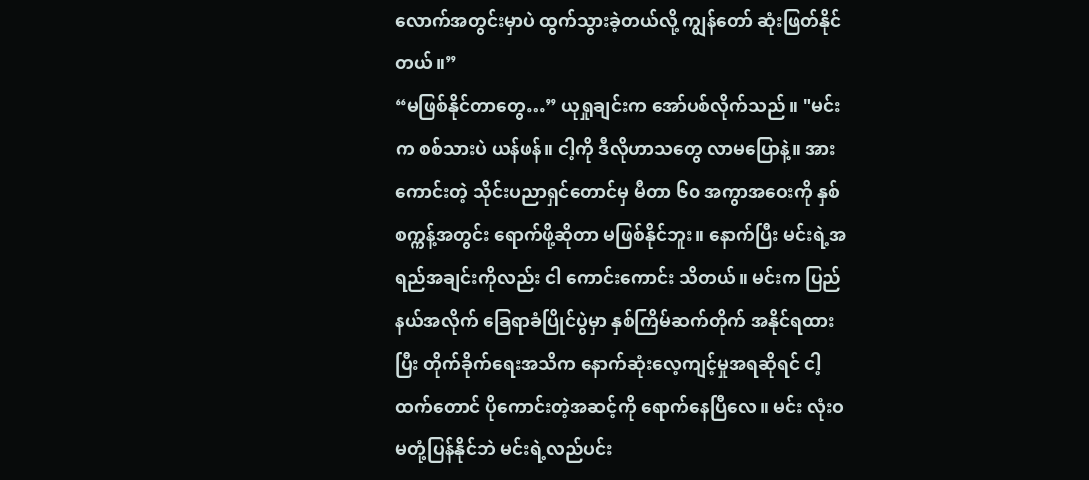လောက်အတွင်းမှာပဲ ထွက်သွားခဲ့တယ်လို့ ကျွန်တော် ဆုံးဖြတ်နိုင်တယ်။”
“မဖြစ်နိုင်တာတွေ…” ယုရှုချင်းက အော်ပစ်လိုက်သည်။ "မင်းက စစ်သားပဲ ယန်ဖန်။ ငါ့ကို ဒီလိုဟာသတွေ လာမပြောနဲ့။ အားကောင်းတဲ့ သိုင်းပညာရှင်တောင်မှ မီတာ ၆၀ အကွာအဝေးကို နှစ်စက္ကန့်အတွင်း ရောက်ဖို့ဆိုတာ မဖြစ်နိုင်ဘူး။ နောက်ပြီး မင်းရဲ့အရည်အချင်းကိုလည်း ငါ ကောင်းကောင်း သိတယ်။ မင်းက ပြည်နယ်အလိုက် ခြေရာခံပြိုင်ပွဲမှာ နှစ်ကြိမ်ဆက်တိုက် အနိုင်ရထားပြီး တိုက်ခိုက်ရေးအသိက နောက်ဆုံးလေ့ကျင့်မှုအရဆိုရင် ငါ့ထက်တောင် ပိုကောင်းတဲ့အဆင့်ကို ရောက်နေပြီလေ။ မင်း လုံးဝ မတုံ့ပြန်နိုင်ဘဲ မင်းရဲ့လည်ပင်း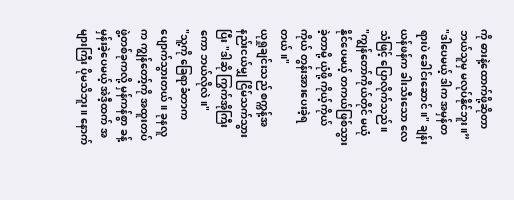ကို ဓားနဲ့ထောက်ဖို့ဆိုတာ ဘယ်သူမှ မလုပ်နိုင်ဘူး။”
"ဒါပေမယ့် ဒါက အမှန်တရားပဲ ခေါင်းဆောင်။" ချန်းယန်ဖန်က ခါးသီးသော လေသံဖြင့် ပြောလိုက်သည်။
"ကျွန်တော်ကိုယ်တိုင် မယုံနိုင်ပေမယ့် တကယ်ဖြစ်သွားခဲ့တာမို့ ယုံဖို့ ကိုယ့်ကိုယ်ကိုယ် တွန်းအားပေးခဲ့ရတယ်။"
ယုရှုချင်းသည် စက္ကန့်အနည်းငယ်မျှ ငြိမ်သက်သွားပြီး "ဒါဆို ကြွက်အိုကြီးကော ဘယ်လိုလဲ။"
"သူ့ကို ခြေရာခံတာက ပျောက်သွားတယ်။ ခုနလူက ကျွန်တော့်ကို အထူးတပ်ဖွဲ့တစ်ခုကလို့ မှန်ကန်စွာ ခန့်မှန်းခဲ့ပေမယ့် အဲဒီ့ထက် အများကြီး ပိုမသိဘူး။ နောက်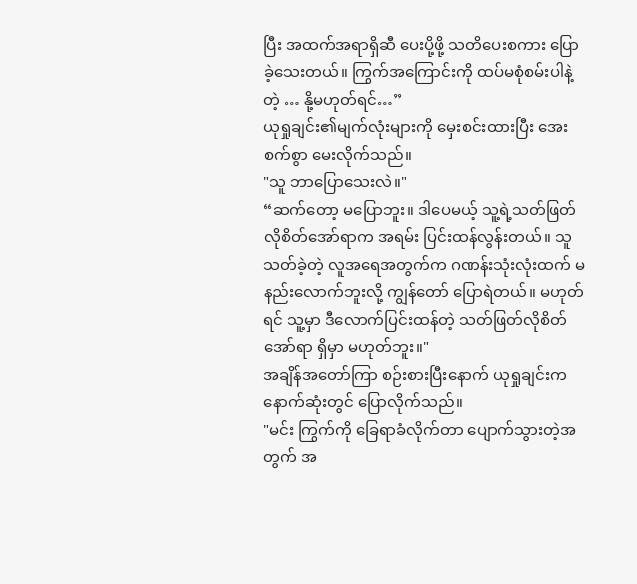ပြီး အထက်အရာရှိဆီ ပေးပို့ဖို့ သတိပေးစကား ပြောခဲ့သေးတယ်။ ကြွက်အကြောင်းကို ထပ်မစုံစမ်းပါနဲ့တဲ့ … နို့မဟုတ်ရင်…”
ယုရှုချင်း၏မျက်လုံးများကို မှေးစင်းထားပြီး အေးစက်စွာ မေးလိုက်သည်။
"သူ ဘာပြောသေးလဲ။"
“ဆက်တော့ မပြောဘူး။ ဒါပေမယ့် သူ့ရဲ့သတ်ဖြတ်လိုစိတ်အော်ရာက အရမ်း ပြင်းထန်လွန်းတယ်။ သူသတ်ခဲ့တဲ့ လူအရေအတွက်က ဂဏန်းသုံးလုံးထက် မနည်းလောက်ဘူးလို့ ကျွန်တော် ပြောရဲတယ်။ မဟုတ်ရင် သူ့မှာ ဒီလောက်ပြင်းထန်တဲ့ သတ်ဖြတ်လိုစိတ်အော်ရာ ရှိမှာ မဟုတ်ဘူး။"
အချိန်အတော်ကြာ စဉ်းစားပြီးနောက် ယုရှုချင်းက နောက်ဆုံးတွင် ပြောလိုက်သည်။
"မင်း ကြွက်ကို ခြေရာခံလိုက်တာ ပျောက်သွားတဲ့အတွက် အ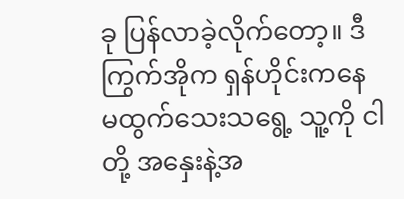ခု ပြန်လာခဲ့လိုက်တော့။ ဒီကြွက်အိုက ရှန်ဟိုင်းကနေ မထွက်သေးသရွေ့ သူ့ကို ငါတို့ အနှေးနဲ့အ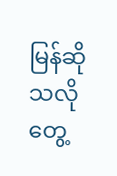မြန်ဆိုသလို တွေ့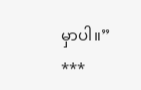မှာပါ။”
***